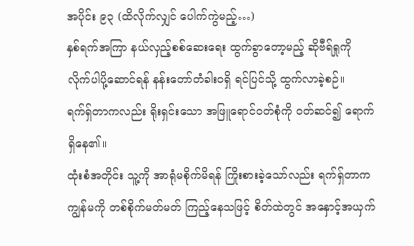အပိုင်း ၉၃ (ထိလိုက်လျှင် ပေါက်ကွဲမည့်…)
နှစ်ရက်အကြာ နယ်လှည့်စစ်ဆေးရေး ထွက်ခွာတော့မည့် ဆိုဗီရ်ရှုကို လိုက်ပါပို့ဆောင်ရန် နန်းတော်တံခါးဝရှိ ရင်ပြင်သို့ ထွက်လာခဲ့စဉ်။
ရက်ရှ်တာကလည်း ရိုးရှင်းသော အဖြူရောင်ဝတ်စုံကို ဝတ်ဆင်၍ ရောက်ရှိနေ၏။
ထုံးစံအတိုင်း သူ့ကို အာရုံမစိုက်မိရန် ကြိုးစားခဲ့သော်လည်း ရက်ရှ်တာက ကျွန်မကို တစ်စိုက်မတ်မတ် ကြည့်နေသဖြင့် စိတ်ထဲတွင် အနှောင့်အယှက်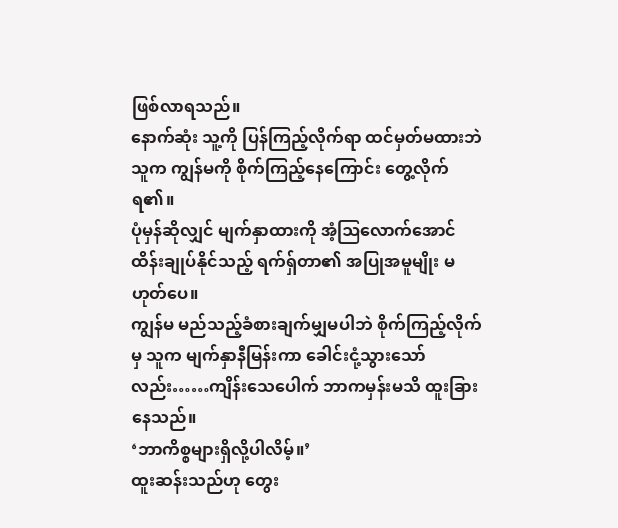ဖြစ်လာရသည်။
နောက်ဆုံး သူ့ကို ပြန်ကြည့်လိုက်ရာ ထင်မှတ်မထားဘဲ သူက ကျွန်မကို စိုက်ကြည့်နေကြောင်း တွေ့လိုက်ရ၏။
ပုံမှန်ဆိုလျှင် မျက်နှာထားကို အံ့ဩလောက်အောင် ထိန်းချုပ်နိုင်သည့် ရက်ရှ်တာ၏ အပြုအမူမျိုး မဟုတ်ပေ။
ကျွန်မ မည်သည့်ခံစားချက်မျှမပါဘဲ စိုက်ကြည့်လိုက်မှ သူက မျက်နှာနီမြန်းကာ ခေါင်းငုံ့သွားသော်လည်း……ကျိန်းသေပေါက် ဘာကမှန်းမသိ ထူးခြားနေသည်။
‘ဘာကိစ္စများရှိလို့ပါလိမ့်။’
ထူးဆန်းသည်ဟု တွေး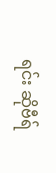ရင်း ဆိုဗီရ်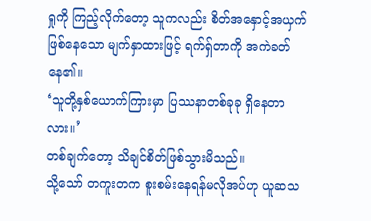ရှုကို ကြည့်လိုက်တော့ သူကလည်း စိတ်အနှောင့်အယှက်ဖြစ်နေသော မျက်နှာထားဖြင့် ရက်ရှ်တာကို အကဲခတ်နေ၏။
‘သူတို့နှစ်ယောက်ကြားမှာ ပြဿနာတစ်ခုခု ရှိနေတာလား။’
တစ်ချက်တော့ သိချင်စိတ်ဖြစ်သွားမိသည်။
သို့သော် တကူးတက စူးစမ်းနေရန်မလိုအပ်ဟု ယူဆသ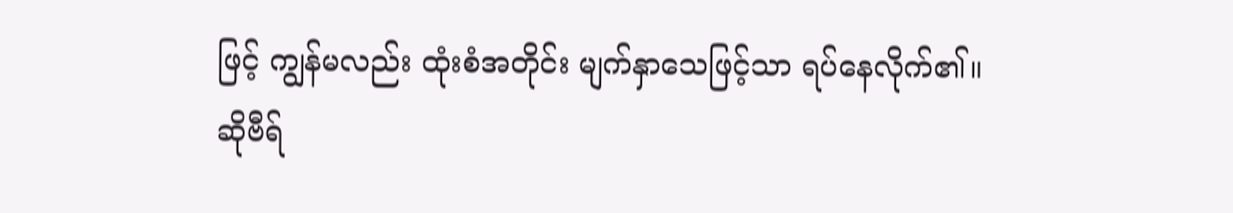ဖြင့် ကျွန်မလည်း ထုံးစံအတိုင်း မျက်နှာသေဖြင့်သာ ရပ်နေလိုက်၏။
ဆိုဗီရ်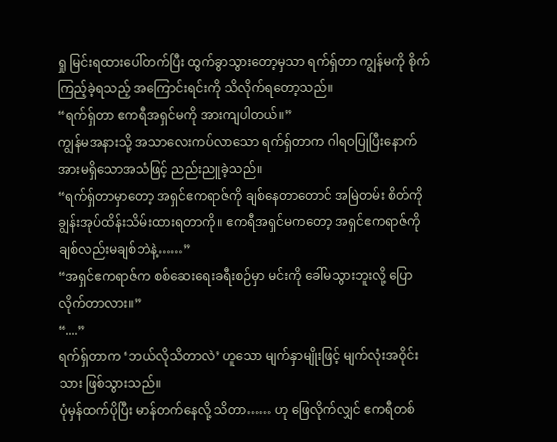ရှု မြင်းရထားပေါ်တက်ပြီး ထွက်ခွာသွားတော့မှသာ ရက်ရှ်တာ ကျွန်မကို စိုက်ကြည့်ခဲ့ရသည့် အကြောင်းရင်းကို သိလိုက်ရတော့သည်။
“ရက်ရှ်တာ ဧကရီအရှင်မကို အားကျပါတယ်။”
ကျွန်မအနားသို့ အသာလေးကပ်လာသော ရက်ရှ်တာက ဂါရဝပြုပြီးနောက် အားမရှိသောအသံဖြင့် ညည်းညူခဲ့သည်။
“ရက်ရှ်တာမှာတော့ အရှင်ဧကရာဇ်ကို ချစ်နေတာတောင် အမြဲတမ်း စိတ်ကို ချွန်းအုပ်ထိန်းသိမ်းထားရတာကို။ ဧကရီအရှင်မကတော့ အရှင်ဧကရာဇ်ကို ချစ်လည်းမချစ်ဘဲနဲ့……”
“အရှင်ဧကရာဇ်က စစ်ဆေးရေးခရီးစဉ်မှာ မင်းကို ခေါ်မသွားဘူးလို့ ပြောလိုက်တာလား။”
“....”
ရက်ရှ်တာက ‘ဘယ်လိုသိတာလဲ’ ဟူသော မျက်နှာမျိုးဖြင့် မျက်လုံးအဝိုင်းသား ဖြစ်သွားသည်။
ပုံမှန်ထက်ပိုပြီး မာန်တက်နေလို့ သိတာ…… ဟု ဖြေလိုက်လျှင် ဧကရီတစ်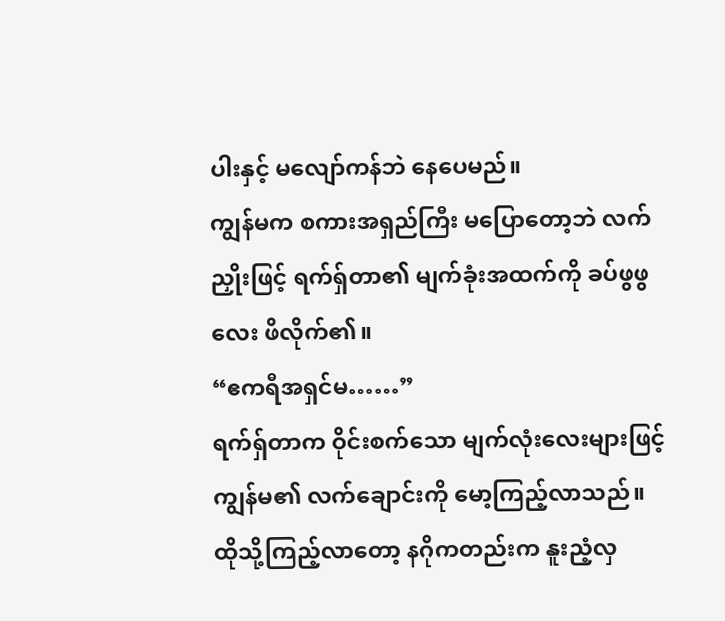ပါးနှင့် မလျော်ကန်ဘဲ နေပေမည်။
ကျွန်မက စကားအရှည်ကြီး မပြောတော့ဘဲ လက်ညှိုးဖြင့် ရက်ရှ်တာ၏ မျက်ခုံးအထက်ကို ခပ်ဖွဖွလေး ဖိလိုက်၏။
“ဧကရီအရှင်မ……”
ရက်ရှ်တာက ဝိုင်းစက်သော မျက်လုံးလေးများဖြင့် ကျွန်မ၏ လက်ချောင်းကို မော့ကြည့်လာသည်။
ထိုသို့ကြည့်လာတော့ နဂိုကတည်းက နူးညံ့လှ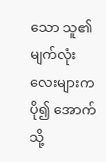သော သူ၏ မျက်လုံးလေးများက ပို၍ အောက်သို့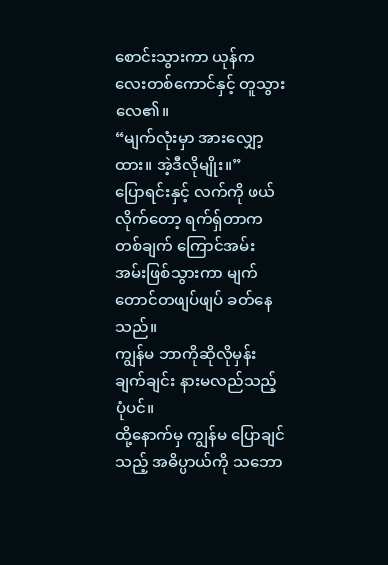စောင်းသွားကာ ယုန်ကလေးတစ်ကောင်နှင့် တူသွားလေ၏။
“မျက်လုံးမှာ အားလျှော့ထား။ အဲ့ဒီလိုမျိုး။”
ပြောရင်းနှင့် လက်ကို ဖယ်လိုက်တော့ ရက်ရှ်တာက တစ်ချက် ကြောင်အမ်းအမ်းဖြစ်သွားကာ မျက်တောင်တဖျပ်ဖျပ် ခတ်နေသည်။
ကျွန်မ ဘာကိုဆိုလိုမှန်း ချက်ချင်း နားမလည်သည့်ပုံပင်။
ထို့နောက်မှ ကျွန်မ ပြောချင်သည့် အဓိပ္ပာယ်ကို သဘော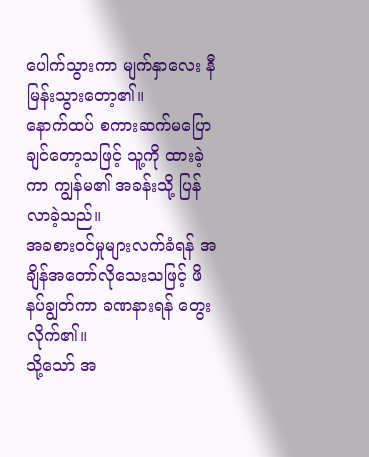ပေါက်သွားကာ မျက်နှာလေး နီမြန်းသွားတော့၏။
နောက်ထပ် စကားဆက်မပြောချင်တော့သဖြင့် သူ့ကို ထားခဲ့ကာ ကျွန်မ၏ အခန်းသို့ ပြန်လာခဲ့သည်။
အခစားဝင်မှုများလက်ခံရန် အချိန်အတော်လိုသေးသဖြင့် ဖိနပ်ချွတ်ကာ ခဏနားရန် တွေးလိုက်၏။
သို့သော် အ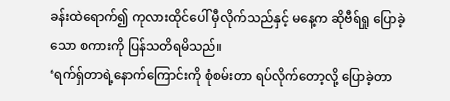ခန်းထဲရောက်၍ ကုလားထိုင်ပေါ် မှီလိုက်သည်နှင့် မနေ့က ဆိုဗီရ်ရှု ပြောခဲ့သော စကားကို ပြန်သတိရမိသည်။
‘ရက်ရှ်တာရဲ့နောက်ကြောင်းကို စုံစမ်းတာ ရပ်လိုက်တော့လို့ ပြောခဲ့တာ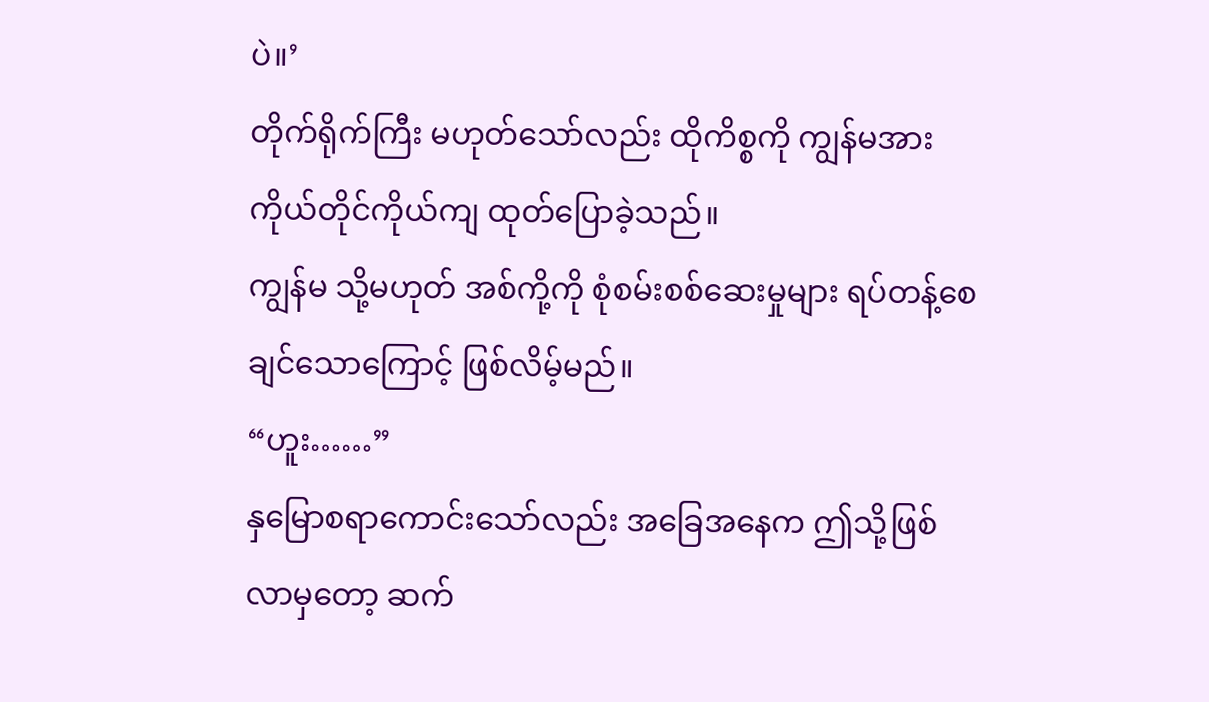ပဲ။’
တိုက်ရိုက်ကြီး မဟုတ်သော်လည်း ထိုကိစ္စကို ကျွန်မအား ကိုယ်တိုင်ကိုယ်ကျ ထုတ်ပြောခဲ့သည်။
ကျွန်မ သို့မဟုတ် အစ်ကို့ကို စုံစမ်းစစ်ဆေးမှုများ ရပ်တန့်စေချင်သောကြောင့် ဖြစ်လိမ့်မည်။
“ဟူး……”
နှမြောစရာကောင်းသော်လည်း အခြေအနေက ဤသို့ဖြစ်လာမှတော့ ဆက်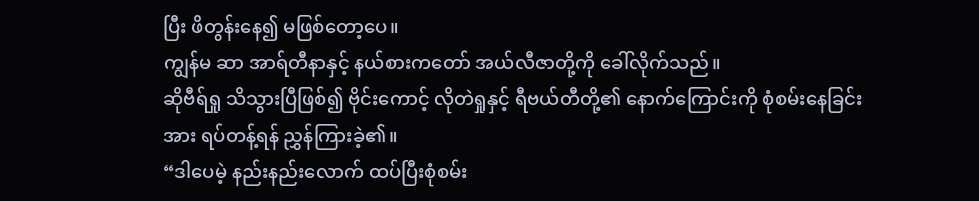ပြီး ဖိတွန်းနေ၍ မဖြစ်တော့ပေ။
ကျွန်မ ဆာ အာရ်တီနာနှင့် နယ်စားကတော် အယ်လီဇာတို့ကို ခေါ်လိုက်သည်။
ဆိုဗီရ်ရှု သိသွားပြီဖြစ်၍ ဗိုင်းကောင့် လိုတဲရှုနှင့် ရီဗယ်တီတို့၏ နောက်ကြောင်းကို စုံစမ်းနေခြင်းအား ရပ်တန့်ရန် ညွှန်ကြားခဲ့၏။
“ဒါပေမဲ့ နည်းနည်းလောက် ထပ်ပြီးစုံစမ်း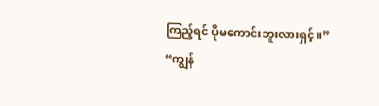ကြည့်ရင် ပိုမကောင်းဘူးလားရှင့်။”
“ကျွန်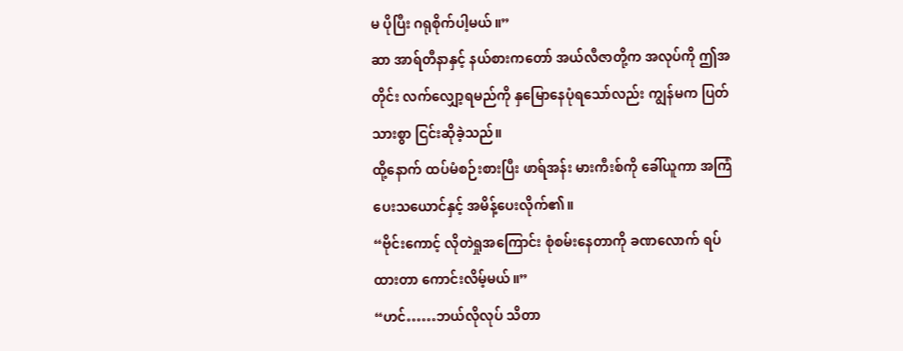မ ပိုပြီး ဂရုစိုက်ပါ့မယ်။”
ဆာ အာရ်တီနာနှင့် နယ်စားကတော် အယ်လီဇာတို့က အလုပ်ကို ဤအတိုင်း လက်လျှော့ရမည်ကို နှမြောနေပုံရသော်လည်း ကျွန်မက ပြတ်သားစွာ ငြင်းဆိုခဲ့သည်။
ထို့နောက် ထပ်မံစဉ်းစားပြီး ဖာရ်အန်း မားကီးစ်ကို ခေါ်ယူကာ အကြံပေးသယောင်နှင့် အမိန့်ပေးလိုက်၏။
“ဗိုင်းကောင့် လိုတဲရှုအကြောင်း စုံစမ်းနေတာကို ခဏလောက် ရပ်ထားတာ ကောင်းလိမ့်မယ်။”
“ဟင်……ဘယ်လိုလုပ် သိတာ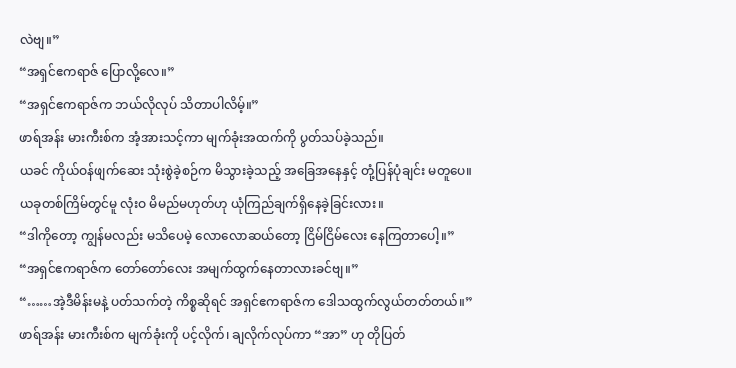လဲဗျ။”
“အရှင်ဧကရာဇ် ပြောလို့လေ။”
“အရှင်ဧကရာဇ်က ဘယ်လိုလုပ် သိတာပါလိမ့်။”
ဖာရ်အန်း မားကီးစ်က အံ့အားသင့်ကာ မျက်ခုံးအထက်ကို ပွတ်သပ်ခဲ့သည်။
ယခင် ကိုယ်ဝန်ဖျက်ဆေး သုံးစွဲခဲ့စဉ်က မိသွားခဲ့သည့် အခြေအနေနှင့် တုံ့ပြန်ပုံချင်း မတူပေ။
ယခုတစ်ကြိမ်တွင်မူ လုံးဝ မိမည်မဟုတ်ဟု ယုံကြည်ချက်ရှိနေခဲ့ခြင်းလား။
“ဒါကိုတော့ ကျွန်မလည်း မသိပေမဲ့ လောလောဆယ်တော့ ငြိမ်ငြိမ်လေး နေကြတာပေါ့။”
“အရှင်ဧကရာဇ်က တော်တော်လေး အမျက်ထွက်နေတာလားခင်ဗျ။”
“……အဲ့ဒီမိန်းမနဲ့ ပတ်သက်တဲ့ ကိစ္စဆိုရင် အရှင်ဧကရာဇ်က ဒေါသထွက်လွယ်တတ်တယ်။”
ဖာရ်အန်း မားကီးစ်က မျက်ခုံးကို ပင့်လိုက်၊ ချလိုက်လုပ်ကာ “အာ” ဟု တိုပြတ်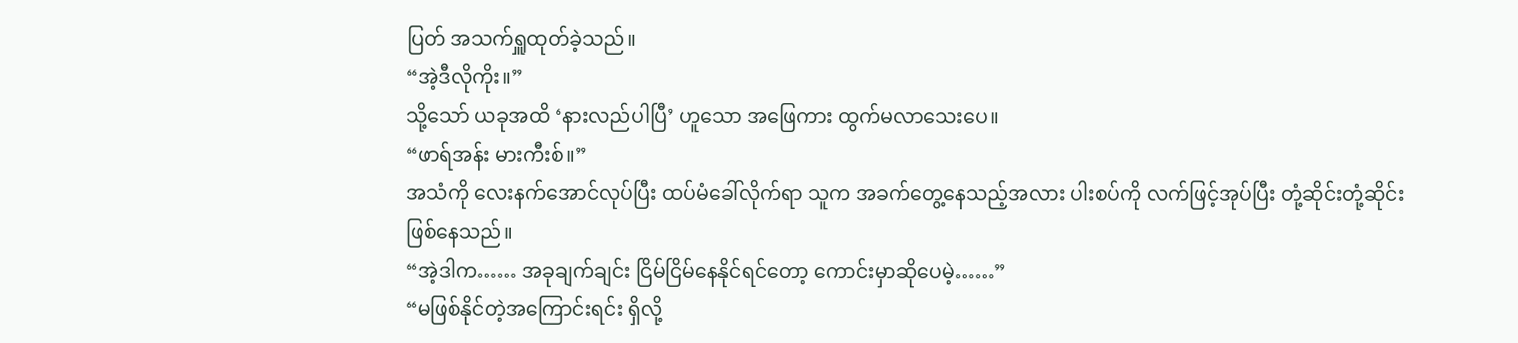ပြတ် အသက်ရှူထုတ်ခဲ့သည်။
“အဲ့ဒီလိုကိုး။”
သို့သော် ယခုအထိ ‘နားလည်ပါပြီ’ ဟူသော အဖြေကား ထွက်မလာသေးပေ။
“ဖာရ်အန်း မားကီးစ်။”
အသံကို လေးနက်အောင်လုပ်ပြီး ထပ်မံခေါ်လိုက်ရာ သူက အခက်တွေ့နေသည့်အလား ပါးစပ်ကို လက်ဖြင့်အုပ်ပြီး တုံ့ဆိုင်းတုံ့ဆိုင်း ဖြစ်နေသည်။
“အဲ့ဒါက…… အခုချက်ချင်း ငြိမ်ငြိမ်နေနိုင်ရင်တော့ ကောင်းမှာဆိုပေမဲ့……”
“မဖြစ်နိုင်တဲ့အကြောင်းရင်း ရှိလို့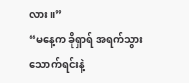လား။”
“မနေ့က ခိုရှာရ် အရက်သွားသောက်ရင်းနဲ့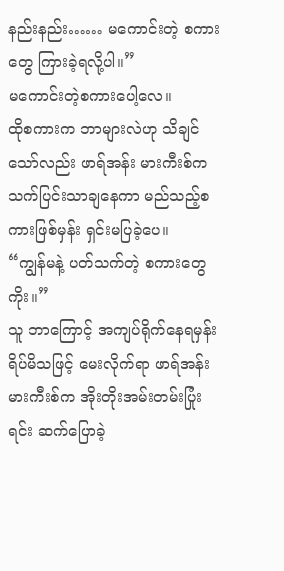နည်းနည်း…… မကောင်းတဲ့ စကားတွေ ကြားခဲ့ရလို့ပါ။”
မကောင်းတဲ့စကားပေါ့လေ။
ထိုစကားက ဘာများလဲဟု သိချင်သော်လည်း ဖာရ်အန်း မားကီးစ်က သက်ပြင်းသာချနေကာ မည်သည့်စကားဖြစ်မှန်း ရှင်းမပြခဲ့ပေ။
“ကျွန်မနဲ့ ပတ်သက်တဲ့ စကားတွေကိုး။”
သူ ဘာကြောင့် အကျပ်ရိုက်နေရမှန်း ရိပ်မိသဖြင့် မေးလိုက်ရာ ဖာရ်အန်း မားကီးစ်က အိုးတိုးအမ်းတမ်းပြုံးရင်း ဆက်ပြောခဲ့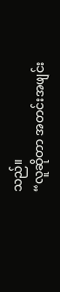သည်။
“လူဆိုတာ အတင်းအဖျင်း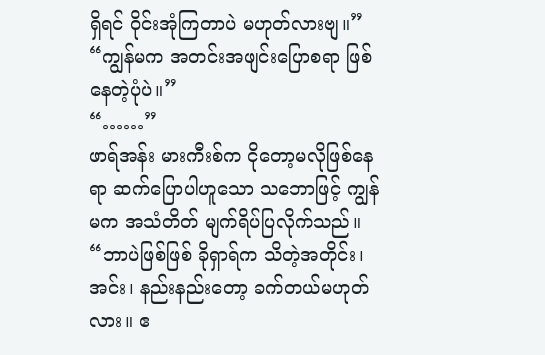ရှိရင် ဝိုင်းအုံကြတာပဲ မဟုတ်လားဗျ။”
“ကျွန်မက အတင်းအဖျင်းပြောစရာ ဖြစ်နေတဲ့ပုံပဲ။”
“……”
ဖာရ်အန်း မားကီးစ်က ငိုတော့မလိုဖြစ်နေရာ ဆက်ပြောပါဟူသော သဘောဖြင့် ကျွန်မက အသံတိတ် မျက်ရိပ်ပြလိုက်သည်။
“ဘာပဲဖြစ်ဖြစ် ခိုရှာရ်က သိတဲ့အတိုင်း၊ အင်း၊ နည်းနည်းတော့ ခက်တယ်မဟုတ်လား။ ဧ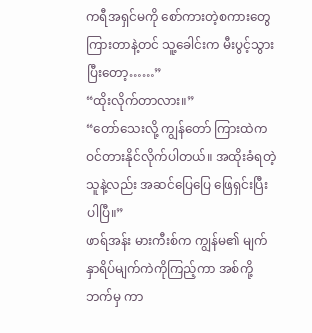ကရီအရှင်မကို စော်ကားတဲ့စကားတွေ ကြားတာနဲ့တင် သူ့ခေါင်းက မီးပွင့်သွားပြီးတော့……”
“ထိုးလိုက်တာလား။”
“တော်သေးလို့ ကျွန်တော် ကြားထဲက ဝင်တားနိုင်လိုက်ပါတယ်။ အထိုးခံရတဲ့သူနဲ့လည်း အဆင်ပြေပြေ ဖြေရှင်းပြီးပါပြီ။”
ဖာရ်အန်း မားကီးစ်က ကျွန်မ၏ မျက်နှာရိပ်မျက်ကဲကိုကြည့်ကာ အစ်ကို့ဘက်မှ ကာ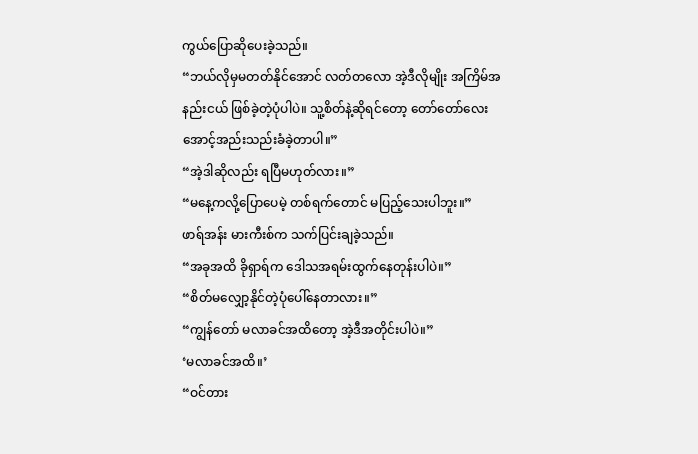ကွယ်ပြောဆိုပေးခဲ့သည်။
“ဘယ်လိုမှမတတ်နိုင်အောင် လတ်တလော အဲ့ဒီလိုမျိုး အကြိမ်အနည်းငယ် ဖြစ်ခဲ့တဲ့ပုံပါပဲ။ သူ့စိတ်နဲ့ဆိုရင်တော့ တော်တော်လေး အောင့်အည်းသည်းခံခဲ့တာပါ။”
“အဲ့ဒါဆိုလည်း ရပြီမဟုတ်လား။”
“မနေ့ကလို့ပြောပေမဲ့ တစ်ရက်တောင် မပြည့်သေးပါဘူး။”
ဖာရ်အန်း မားကီးစ်က သက်ပြင်းချခဲ့သည်။
“အခုအထိ ခိုရှာရ်က ဒေါသအရမ်းထွက်နေတုန်းပါပဲ။”
“စိတ်မလျှော့နိုင်တဲ့ပုံပေါ်နေတာလား။”
“ကျွန်တော် မလာခင်အထိတော့ အဲ့ဒီအတိုင်းပါပဲ။”
‘မလာခင်အထိ။’
“ဝင်တား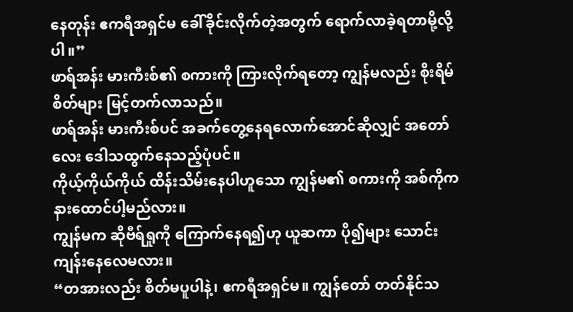နေတုန်း ဧကရီအရှင်မ ခေါ်ခိုင်းလိုက်တဲ့အတွက် ရောက်လာခဲ့ရတာမို့လို့ပါ။”
ဖာရ်အန်း မားကီးစ်၏ စကားကို ကြားလိုက်ရတော့ ကျွန်မလည်း စိုးရိမ်စိတ်များ မြင့်တက်လာသည်။
ဖာရ်အန်း မားကီးစ်ပင် အခက်တွေ့နေရလောက်အောင်ဆိုလျှင် အတော်လေး ဒေါသထွက်နေသည့်ပုံပင်။
ကိုယ့်ကိုယ်ကိုယ် ထိန်းသိမ်းနေပါဟူသော ကျွန်မ၏ စကားကို အစ်ကိုက နားထောင်ပါ့မည်လား။
ကျွန်မက ဆိုဗီရ်ရှုကို ကြောက်နေရ၍ဟု ယူဆကာ ပို၍များ သောင်းကျန်းနေလေမလား။
“တအားလည်း စိတ်မပူပါနဲ့၊ ဧကရီအရှင်မ။ ကျွန်တော် တတ်နိုင်သ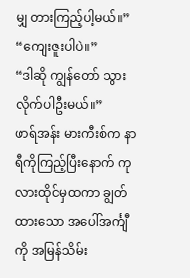မျှ တားကြည့်ပါ့မယ်။”
“ကျေးဇူးပါပဲ။”
“ဒါဆို ကျွန်တော် သွားလိုက်ပါဦးမယ်။”
ဖာရ်အန်း မားကီးစ်က နာရီကိုကြည့်ပြီးနောက် ကုလားထိုင်မှထကာ ချွတ်ထားသော အပေါ်အင်္ကျီကို အမြန်သိမ်း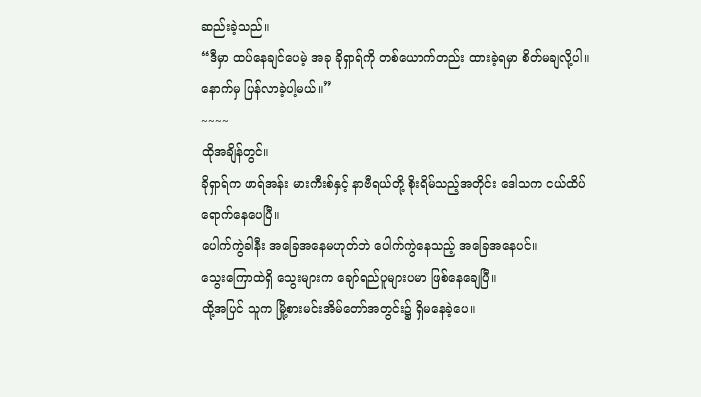ဆည်းခဲ့သည်။
“ဒီမှာ ထပ်နေချင်ပေမဲ့ အခု ခိုရှာရ်ကို တစ်ယောက်တည်း ထားခဲ့ရမှာ စိတ်မချလို့ပါ။ နောက်မှ ပြန်လာခဲ့ပါ့မယ်။”
~~~~
ထိုအချိန်တွင်။
ခိုရှာရ်က ဖာရ်အန်း မားကီးစ်နှင့် နာဗီရယ်တို့ စိုးရိမ်သည့်အတိုင်း ဒေါသက ငယ်ထိပ်ရောက်နေပေပြီ။
ပေါက်ကွဲခါနီး အခြေအနေမဟုတ်ဘဲ ပေါက်ကွဲနေသည့် အခြေအနေပင်။
သွေးကြောထဲရှိ သွေးများက ချော်ရည်ပူများပမာ ဖြစ်နေချေပြီ။
ထို့အပြင် သူက မြို့စားမင်းအိမ်တော်အတွင်း၌ ရှိမနေခဲ့ပေ။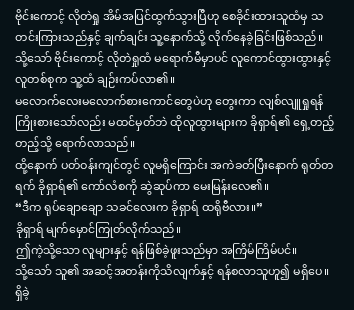ဗိုင်းကောင့် လိုတဲရှု အိမ်အပြင်ထွက်သွားပြီဟု စေခိုင်းထားသူထံမှ သတင်းကြားသည်နှင့် ချက်ချင်း သူ့နောက်သို့ လိုက်နေခဲ့ခြင်းဖြစ်သည်။
သို့သော် ဗိုင်းကောင့် လိုတဲရှုထံ မရောက်မီမှာပင် လူကောင်ထွားထွားနှင့် လူတစ်စုက သူ့ထံ ချဉ်းကပ်လာ၏။
မလောက်လေးမလောက်စားကောင်တွေပဲဟု တွေးကာ လျစ်လျူရှုရန် ကြိုးစားသော်လည်း မထင်မှတ်ဘဲ ထိုလူထွားများက ခိုရှာရ်၏ ရှေ့တည့်တည့်သို့ ရောက်လာသည်။
ထို့နောက် ပတ်ဝန်းကျင်တွင် လူမရှိကြောင်း အကဲခတ်ပြီးနောက် ရုတ်တရက် ခိုရှာရ်၏ ကော်လံစကို ဆွဲဆုပ်ကာ မေးမြန်းလေ၏။
“ဒီက ရုပ်ချောချော သခင်လေးက ခိုရှာရ် ထရိုဗီလား။”
ခိုရှာရ် မျက်မှောင်ကြုတ်လိုက်သည်။
ဤကဲ့သို့သော လူများနှင့် ရန်ဖြစ်ခဲ့ဖူးသည်မှာ အကြိမ်ကြိမ်ပင်။
သို့သော် သူ၏ အဆင့်အတန်းကိုသိလျက်နှင့် ရန်စလာသူဟူ၍ မရှိပေ။
ရှိခဲ့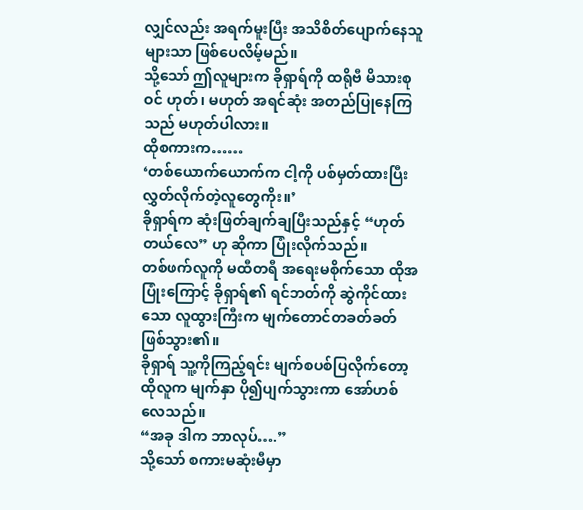လျှင်လည်း အရက်မူးပြီး အသိစိတ်ပျောက်နေသူများသာ ဖြစ်ပေလိမ့်မည်။
သို့သော် ဤလူများက ခိုရှာရ်ကို ထရိုဗီ မိသားစုဝင် ဟုတ်၊ မဟုတ် အရင်ဆုံး အတည်ပြုနေကြသည် မဟုတ်ပါလား။
ထိုစကားက……
‘တစ်ယောက်ယောက်က ငါ့ကို ပစ်မှတ်ထားပြီး လွှတ်လိုက်တဲ့လူတွေကိုး။’
ခိုရှာရ်က ဆုံးဖြတ်ချက်ချပြီးသည်နှင့် “ဟုတ်တယ်လေ” ဟု ဆိုကာ ပြုံးလိုက်သည်။
တစ်ဖက်လူကို မထီတရီ အရေးမစိုက်သော ထိုအပြုံးကြောင့် ခိုရှာရ်၏ ရင်ဘတ်ကို ဆွဲကိုင်ထားသော လူထွားကြီးက မျက်တောင်တခတ်ခတ် ဖြစ်သွား၏။
ခိုရှာရ် သူ့ကိုကြည့်ရင်း မျက်စပစ်ပြလိုက်တော့ ထိုလူက မျက်နှာ ပို၍ပျက်သွားကာ အော်ဟစ်လေသည်။
“အခု ဒါက ဘာလုပ်….”
သို့သော် စကားမဆုံးမီမှာ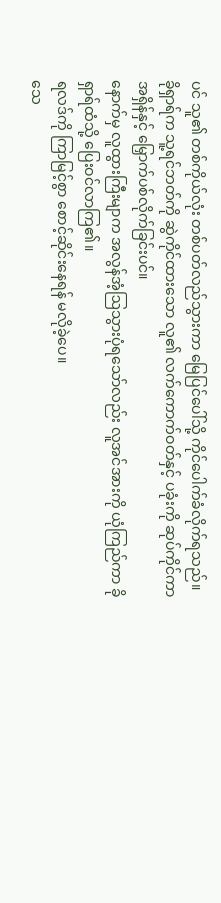ပင် သူ၏ တစ်ကိုယ်လုံး တစ်ပတ်လည်သွားကာ မြေပြင်ပေါ်သို့ ကိုင်ပေါက်ခံလိုက်ရသည်။
ခိုရှာရ်က သူ့ရင်ဘတ်ကို ဆွဲကိုင်ထားသော လူ၏ လက်ကောက်ဝတ်နှင့် ပခုံးကို ဆုပ်ကိုင်ကာ အရှိန်နှင့် မြှောက်ပစ်လိုက်ခြင်းပင်။
နောက်မှ လူထွားကြီးမျာက အလွန်အံ့ဩသွားပုံရသော်လည်း လူအင်အားကို ယုံကြည်ကာ ခိုရှာရ်ထံသို့ ပြေးဝင်လာကြ၏။
ရလဒ်ကို ကြာမြင့်စွာ စောင့်ဆိုင်းနေရန် မလိုခဲ့ပေ။
သေ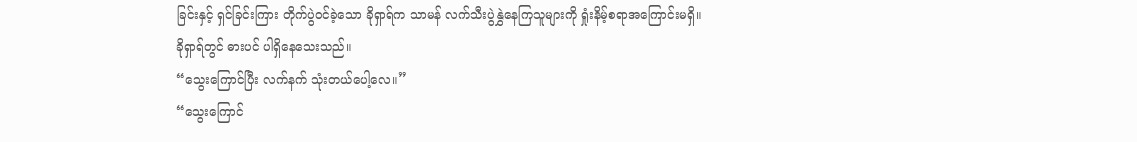ခြင်းနှင့် ရှင်ခြင်းကြား တိုက်ပွဲဝင်ခဲ့သော ခိုရှာရ်က သာမန် လက်သီးပွဲနွှဲနေကြသူများကို ရှုံးနိမ့်စရာအကြောင်းမရှိ။
ခိုရှာရ်တွင် ဓားပင် ပါရှိနေသေးသည်။
“သွေးကြောင်ပြီး လက်နက် သုံးတယ်ပေါ့လေ။”
“သွေးကြောင်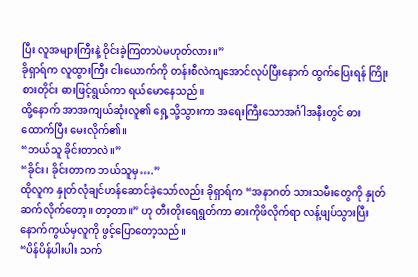ပြီး လူအများကြီးနဲ့ ဝိုင်းခဲ့ကြတာပဲမဟုတ်လား။”
ခိုရှာရ်က လူထွားကြီး ငါးယောက်ကို တန်းစီလဲကျအောင်လုပ်ပြီးနောက် ထွက်ပြေးရန် ကြိုးစားတိုင်း ဓားဖြင့်ရွယ်ကာ ရယ်မောနေသည်။
ထို့နောက် အာအကျယ်ဆုံးလူ၏ ရှေ့သို့သွားကာ အရေးကြီးသောအင်္ဂါအနီးတွင် ဓားထောက်ပြီး မေးလိုက်၏။
“ဘယ်သူ ခိုင်းတာလဲ။”
“ခိုင်း၊ ခိုင်းတာက ဘယ်သူမှ….”
ထိုလူက နှုတ်လုံချင်ဟန်ဆောင်ခဲ့သော်လည်း ခိုရှာရ်က “အနာဂတ် သားသမီးတွေကို နှုတ်ဆက်လိုက်တော့။ တာ့တာ။” ဟု တီးတိုးရေရွတ်ကာ ဓားကိုဖိလိုက်ရာ လန့်ဖျပ်သွားပြီး နောက်ကွယ်မှလူကို ဖွင့်ပြောတော့သည်။
“ပိန်ပိန်ပါးပါး သက်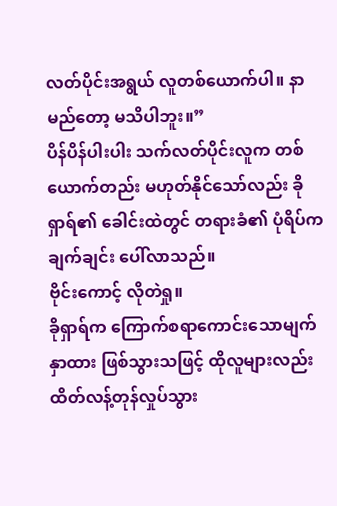လတ်ပိုင်းအရွယ် လူတစ်ယောက်ပါ။ နာမည်တော့ မသိပါဘူး။”
ပိန်ပိန်ပါးပါး သက်လတ်ပိုင်းလူက တစ်ယောက်တည်း မဟုတ်နိုင်သော်လည်း ခိုရှာရ်၏ ခေါင်းထဲတွင် တရားခံ၏ ပုံရိပ်က ချက်ချင်း ပေါ်လာသည်။
ဗိုင်းကောင့် လိုတဲရှု။
ခိုရှာရ်က ကြောက်စရာကောင်းသောမျက်နှာထား ဖြစ်သွားသဖြင့် ထိုလူများလည်း ထိတ်လန့်တုန်လှုပ်သွား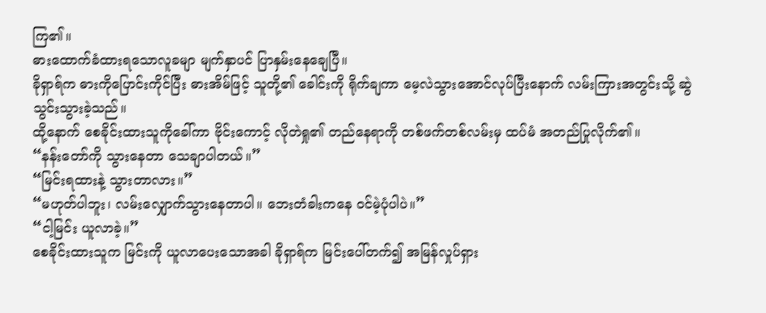ကြ၏။
ဓားထောက်ခံထားရသောလူခမျာ မျက်နှာပင် ပြာနှမ်းနေချေပြီ။
ခိုရှာရ်က ဓားကိုပြောင်းကိုင်ပြီး ဓားအိမ်ဖြင့် သူတို့၏ ခေါင်းကို ရိုက်ချကာ မေ့လဲသွားအောင်လုပ်ပြီးနောက် လမ်းကြားအတွင်းသို့ ဆွဲသွင်းသွားခဲ့သည်။
ထို့နောက် စေခိုင်းထားသူကိုခေါ်ကာ ဗိုင်းကောင့် လိုတဲရှု၏ တည်နေရာကို တစ်ဖက်တစ်လမ်းမှ ထပ်မံ အတည်ပြုလိုက်၏။
“နန်းတော်ကို သွားနေတာ သေချာပါတယ်။”
“မြင်းရထားနဲ့ သွားတာလား။”
“မဟုတ်ပါဘူး၊ လမ်းလျှောက်သွားနေတာပါ။ ဘေးတံခါးကနေ ဝင်မဲ့ပုံပါပဲ။”
“ငါ့မြင်း ယူလာခဲ့။”
စေခိုင်းထားသူက မြင်းကို ယူလာပေးသောအခါ ခိုရှာရ်က မြင်းပေါ်တက်၍ အမြန်လှုပ်ရှား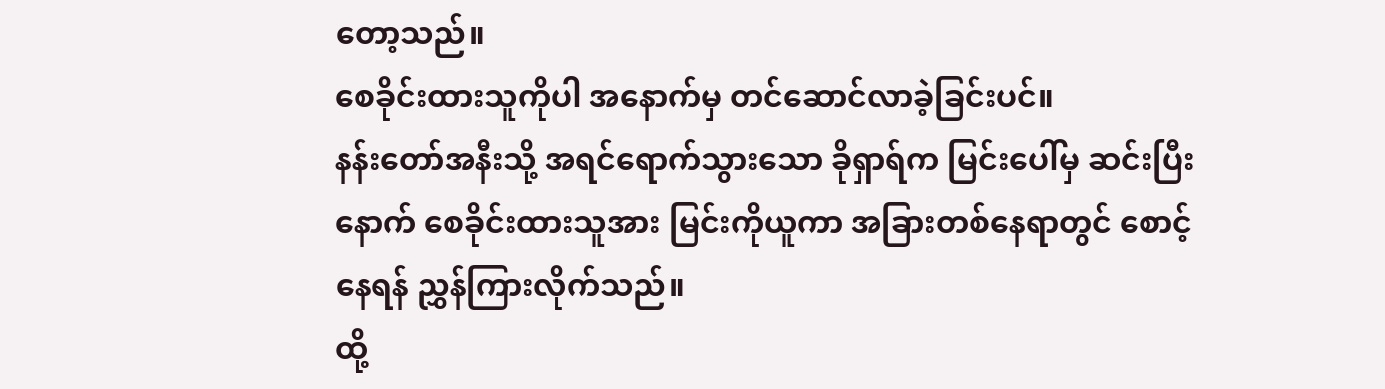တော့သည်။
စေခိုင်းထားသူကိုပါ အနောက်မှ တင်ဆောင်လာခဲ့ခြင်းပင်။
နန်းတော်အနီးသို့ အရင်ရောက်သွားသော ခိုရှာရ်က မြင်းပေါ်မှ ဆင်းပြီးနောက် စေခိုင်းထားသူအား မြင်းကိုယူကာ အခြားတစ်နေရာတွင် စောင့်နေရန် ညွှန်ကြားလိုက်သည်။
ထို့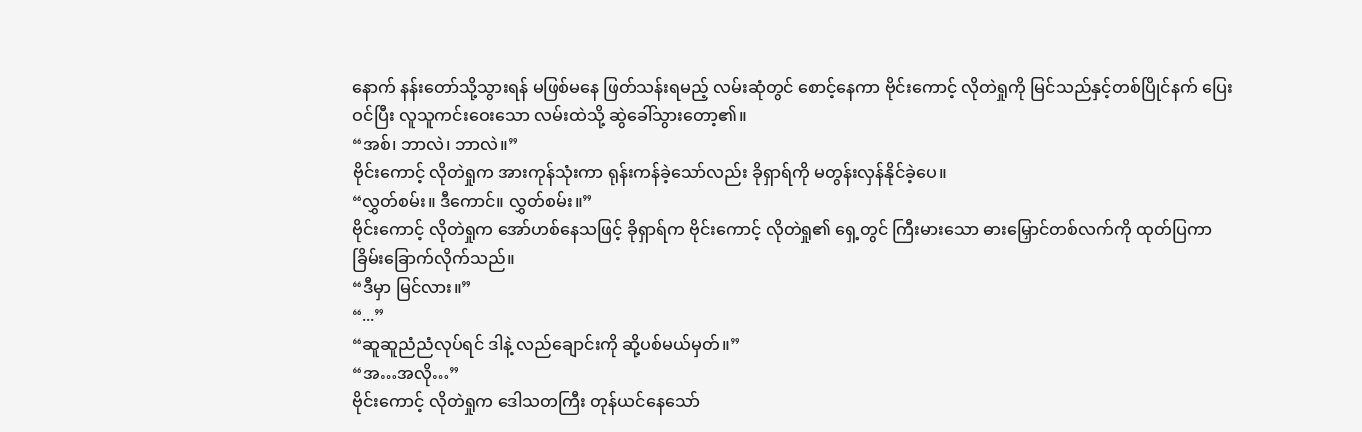နောက် နန်းတော်သို့သွားရန် မဖြစ်မနေ ဖြတ်သန်းရမည့် လမ်းဆုံတွင် စောင့်နေကာ ဗိုင်းကောင့် လိုတဲရှုကို မြင်သည်နှင့်တစ်ပြိုင်နက် ပြေးဝင်ပြီး လူသူကင်းဝေးသော လမ်းထဲသို့ ဆွဲခေါ်သွားတော့၏။
“အစ်၊ ဘာလဲ၊ ဘာလဲ။”
ဗိုင်းကောင့် လိုတဲရှုက အားကုန်သုံးကာ ရုန်းကန်ခဲ့သော်လည်း ခိုရှာရ်ကို မတွန်းလှန်နိုင်ခဲ့ပေ။
“လွှတ်စမ်း။ ဒီကောင်။ လွှတ်စမ်း။”
ဗိုင်းကောင့် လိုတဲရှုက အော်ဟစ်နေသဖြင့် ခိုရှာရ်က ဗိုင်းကောင့် လိုတဲရှု၏ ရှေ့တွင် ကြီးမားသော ဓားမြှောင်တစ်လက်ကို ထုတ်ပြကာ ခြိမ်းခြောက်လိုက်သည်။
“ဒီမှာ မြင်လား။”
“...”
“ဆူဆူညံညံလုပ်ရင် ဒါနဲ့ လည်ချောင်းကို ဆို့ပစ်မယ်မှတ်။”
“အ…အလို…”
ဗိုင်းကောင့် လိုတဲရှုက ဒေါသတကြီး တုန်ယင်နေသော်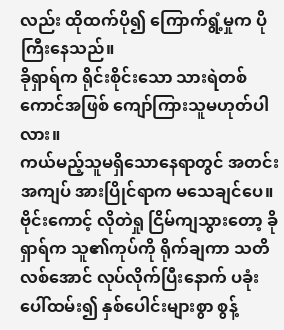လည်း ထိုထက်ပို၍ ကြောက်ရွံ့မှုက ပိုကြီးနေသည်။
ခိုရှာရ်က ရိုင်းစိုင်းသော သားရဲတစ်ကောင်အဖြစ် ကျော်ကြားသူမဟုတ်ပါလား။
ကယ်မည့်သူမရှိသောနေရာတွင် အတင်းအကျပ် အားပြိုင်ရာက မသေချင်ပေ။
ဗိုင်းကောင့် လိုတဲရှု ငြိမ်ကျသွားတော့ ခိုရှာရ်က သူ၏ကုပ်ကို ရိုက်ချကာ သတိလစ်အောင် လုပ်လိုက်ပြီးနောက် ပခုံးပေါ်ထမ်း၍ နှစ်ပေါင်းများစွာ စွန့်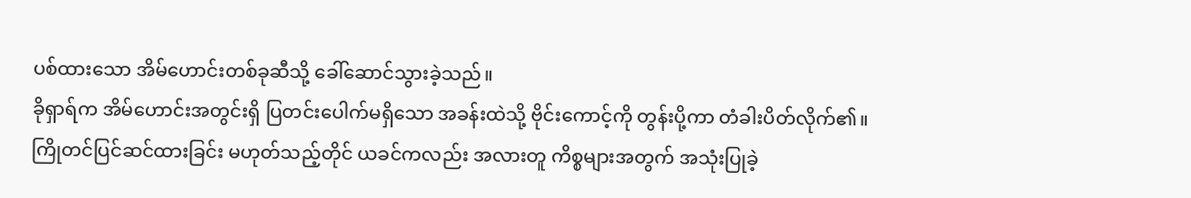ပစ်ထားသော အိမ်ဟောင်းတစ်ခုဆီသို့ ခေါ်ဆောင်သွားခဲ့သည်။
ခိုရှာရ်က အိမ်ဟောင်းအတွင်းရှိ ပြတင်းပေါက်မရှိသော အခန်းထဲသို့ ဗိုင်းကောင့်ကို တွန်းပို့ကာ တံခါးပိတ်လိုက်၏။
ကြိုတင်ပြင်ဆင်ထားခြင်း မဟုတ်သည့်တိုင် ယခင်ကလည်း အလားတူ ကိစ္စများအတွက် အသုံးပြုခဲ့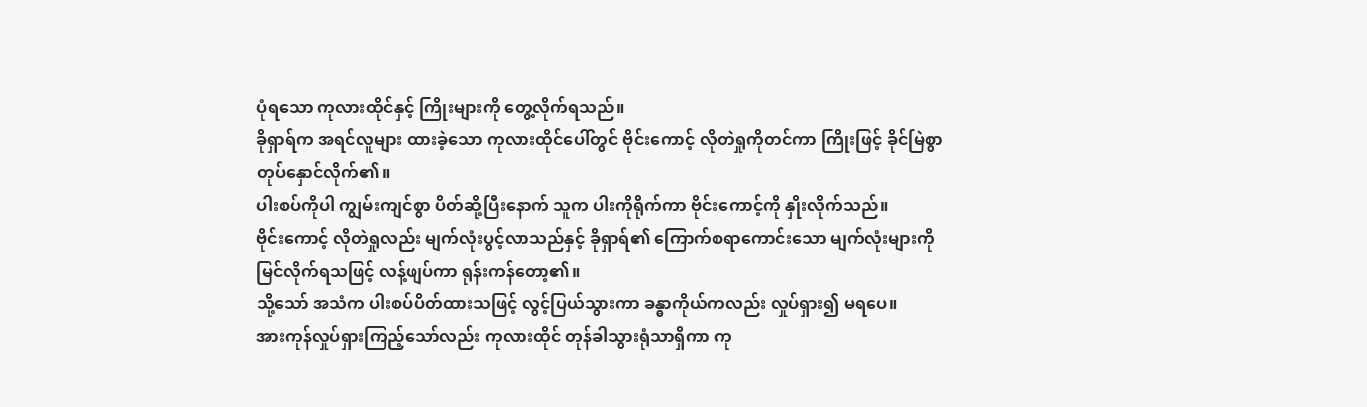ပုံရသော ကုလားထိုင်နှင့် ကြိုးများကို တွေ့လိုက်ရသည်။
ခိုရှာရ်က အရင်လူများ ထားခဲ့သော ကုလားထိုင်ပေါ်တွင် ဗိုင်းကောင့် လိုတဲရှုကိုတင်ကာ ကြိုးဖြင့် ခိုင်မြဲစွာ တုပ်နှောင်လိုက်၏။
ပါးစပ်ကိုပါ ကျွမ်းကျင်စွာ ပိတ်ဆို့ပြီးနောက် သူက ပါးကိုရိုက်ကာ ဗိုင်းကောင့်ကို နှိုးလိုက်သည်။
ဗိုင်းကောင့် လိုတဲရှုလည်း မျက်လုံးပွင့်လာသည်နှင့် ခိုရှာရ်၏ ကြောက်စရာကောင်းသော မျက်လုံးများကို မြင်လိုက်ရသဖြင့် လန့်ဖျပ်ကာ ရုန်းကန်တော့၏။
သို့သော် အသံက ပါးစပ်ပိတ်ထားသဖြင့် လွင့်ပြယ်သွားကာ ခန္ဓာကိုယ်ကလည်း လှုပ်ရှား၍ မရပေ။
အားကုန်လှုပ်ရှားကြည့်သော်လည်း ကုလားထိုင် တုန်ခါသွားရုံသာရှိကာ ကု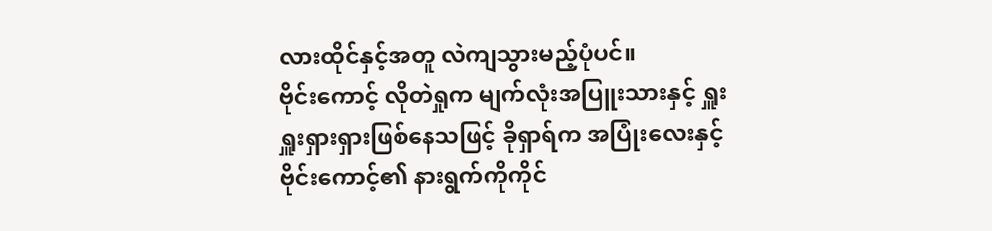လားထိုင်နှင့်အတူ လဲကျသွားမည့်ပုံပင်။
ဗိုင်းကောင့် လိုတဲရှုက မျက်လုံးအပြူးသားနှင့် ရှူးရှူးရှားရှားဖြစ်နေသဖြင့် ခိုရှာရ်က အပြုံးလေးနှင့် ဗိုင်းကောင့်၏ နားရွက်ကိုကိုင်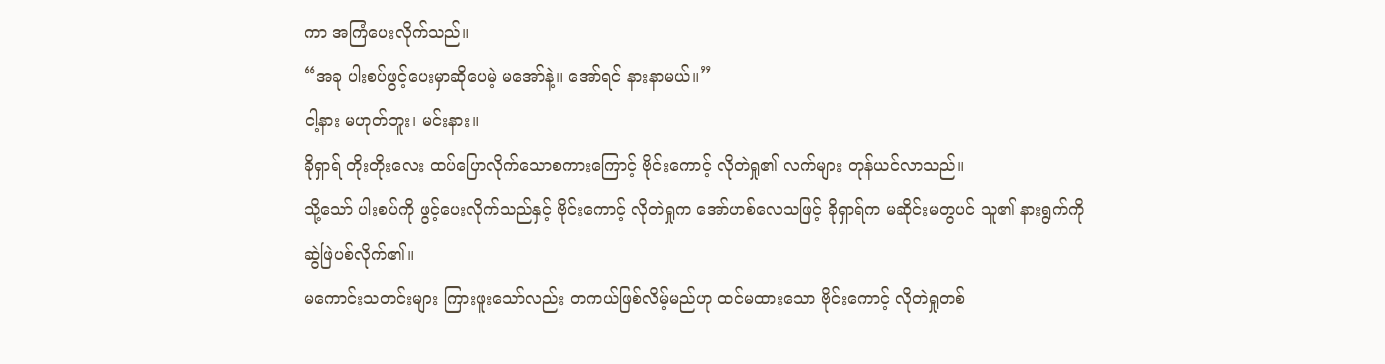ကာ အကြံပေးလိုက်သည်။
“အခု ပါးစပ်ဖွင့်ပေးမှာဆိုပေမဲ့ မအော်နဲ့။ အော်ရင် နားနာမယ်။”
ငါ့နား မဟုတ်ဘူး၊ မင်းနား။
ခိုရှာရ် တိုးတိုးလေး ထပ်ပြောလိုက်သောစကားကြောင့် ဗိုင်းကောင့် လိုတဲရှု၏ လက်များ တုန်ယင်လာသည်။
သို့သော် ပါးစပ်ကို ဖွင့်ပေးလိုက်သည်နှင့် ဗိုင်းကောင့် လိုတဲရှုက အော်ဟစ်လေသဖြင့် ခိုရှာရ်က မဆိုင်းမတွပင် သူ၏ နားရွက်ကို ဆွဲဖြဲပစ်လိုက်၏။
မကောင်းသတင်းများ ကြားဖူးသော်လည်း တကယ်ဖြစ်လိမ့်မည်ဟု ထင်မထားသော ဗိုင်းကောင့် လိုတဲရှုတစ်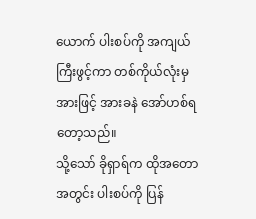ယောက် ပါးစပ်ကို အကျယ်ကြီးဖွင့်ကာ တစ်ကိုယ်လုံးမှအားဖြင့် အားခနဲ အော်ဟစ်ရတော့သည်။
သို့သော် ခိုရှာရ်က ထိုအတောအတွင်း ပါးစပ်ကို ပြန်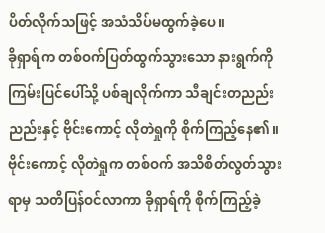ပိတ်လိုက်သဖြင့် အသံသိပ်မထွက်ခဲ့ပေ။
ခိုရှာရ်က တစ်ဝက်ပြတ်ထွက်သွားသော နားရွက်ကို ကြမ်းပြင်ပေါ်သို့ ပစ်ချလိုက်ကာ သီချင်းတညည်းညည်းနှင့် ဗိုင်းကောင့် လိုတဲရှုကို စိုက်ကြည့်နေ၏။
ဗိုင်းကောင့် လိုတဲရှုက တစ်ဝက် အသိစိတ်လွတ်သွားရာမှ သတိပြန်ဝင်လာကာ ခိုရှာရ်ကို စိုက်ကြည့်ခဲ့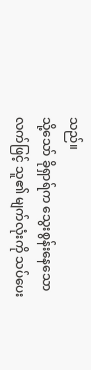သည်။
သို့သော် ခိုရှာရ်က သွေးစွန်းနေသော လက်ဖြင့် သူ၏ မျက်လုံးကို သပ်ပေး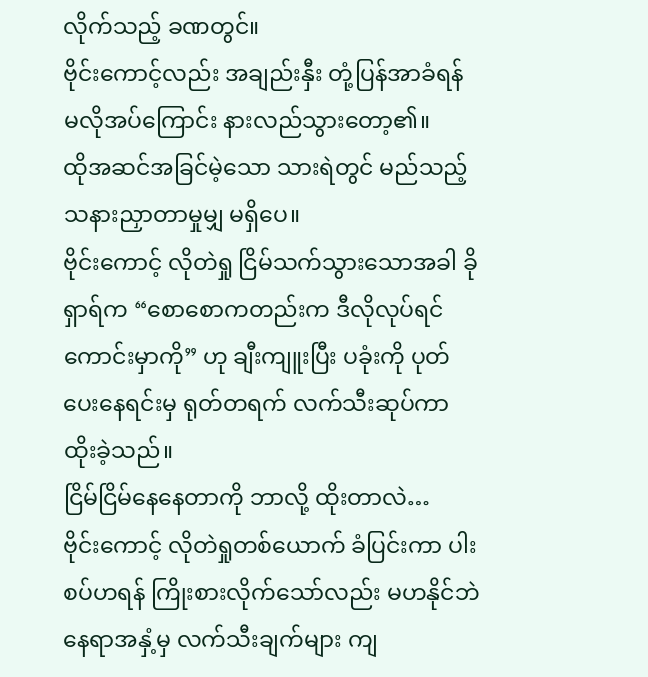လိုက်သည့် ခဏတွင်။
ဗိုင်းကောင့်လည်း အချည်းနှီး တုံ့ပြန်အာခံရန် မလိုအပ်ကြောင်း နားလည်သွားတော့၏။
ထိုအဆင်အခြင်မဲ့သော သားရဲတွင် မည်သည့် သနားညှာတာမှုမျှ မရှိပေ။
ဗိုင်းကောင့် လိုတဲရှု ငြိမ်သက်သွားသောအခါ ခိုရှာရ်က “စောစောကတည်းက ဒီလိုလုပ်ရင် ကောင်းမှာကို” ဟု ချီးကျူးပြီး ပခုံးကို ပုတ်ပေးနေရင်းမှ ရုတ်တရက် လက်သီးဆုပ်ကာ ထိုးခဲ့သည်။
ငြိမ်ငြိမ်နေနေတာကို ဘာလို့ ထိုးတာလဲ…
ဗိုင်းကောင့် လိုတဲရှုတစ်ယောက် ခံပြင်းကာ ပါးစပ်ဟရန် ကြိုးစားလိုက်သော်လည်း မဟနိုင်ဘဲ နေရာအနှံ့မှ လက်သီးချက်များ ကျ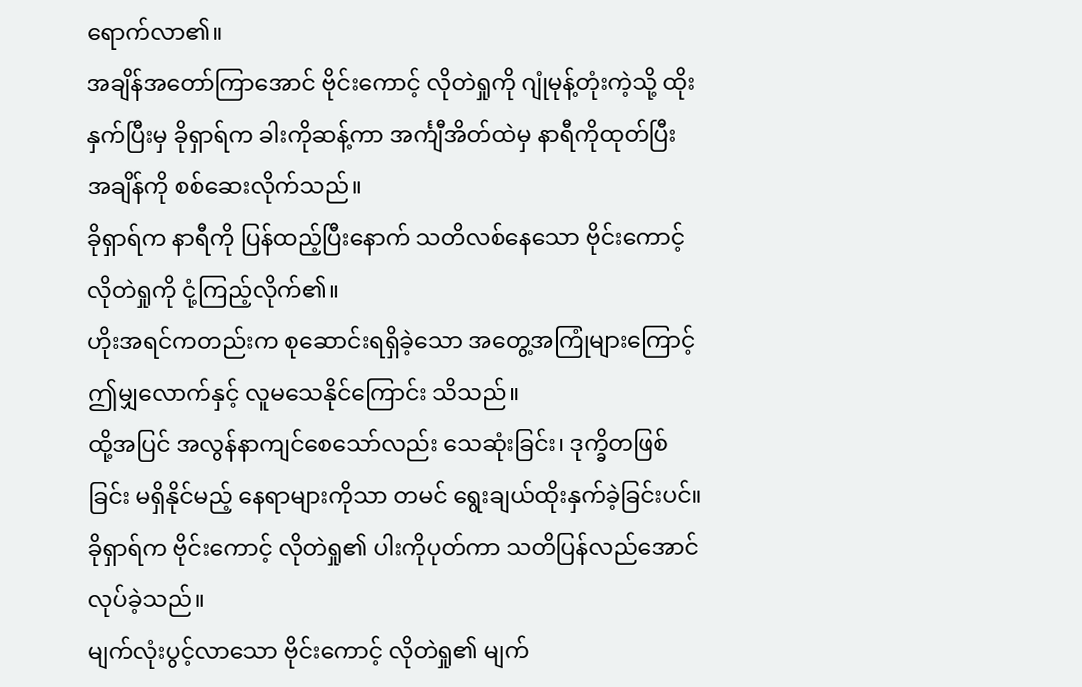ရောက်လာ၏။
အချိန်အတော်ကြာအောင် ဗိုင်းကောင့် လိုတဲရှုကို ဂျုံမုန့်တုံးကဲ့သို့ ထိုးနှက်ပြီးမှ ခိုရှာရ်က ခါးကိုဆန့်ကာ အင်္ကျီအိတ်ထဲမှ နာရီကိုထုတ်ပြီး အချိန်ကို စစ်ဆေးလိုက်သည်။
ခိုရှာရ်က နာရီကို ပြန်ထည့်ပြီးနောက် သတိလစ်နေသော ဗိုင်းကောင့် လိုတဲရှုကို ငုံ့ကြည့်လိုက်၏။
ဟိုးအရင်ကတည်းက စုဆောင်းရရှိခဲ့သော အတွေ့အကြုံများကြောင့် ဤမျှလောက်နှင့် လူမသေနိုင်ကြောင်း သိသည်။
ထို့အပြင် အလွန်နာကျင်စေသော်လည်း သေဆုံးခြင်း၊ ဒုက္ခိတဖြစ်ခြင်း မရှိနိုင်မည့် နေရာများကိုသာ တမင် ရွေးချယ်ထိုးနှက်ခဲ့ခြင်းပင်။
ခိုရှာရ်က ဗိုင်းကောင့် လိုတဲရှု၏ ပါးကိုပုတ်ကာ သတိပြန်လည်အောင် လုပ်ခဲ့သည်။
မျက်လုံးပွင့်လာသော ဗိုင်းကောင့် လိုတဲရှု၏ မျက်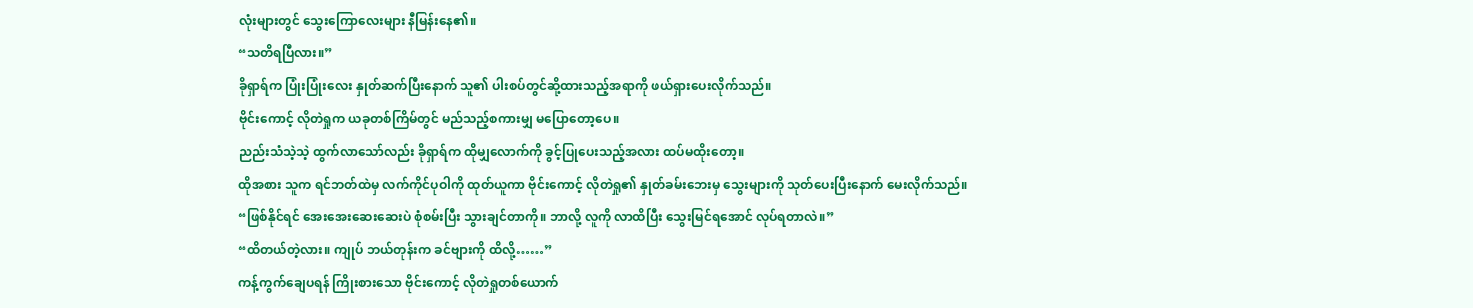လုံးများတွင် သွေးကြောလေးများ နီမြန်းနေ၏။
“သတိရပြီလား။”
ခိုရှာရ်က ပြုံးပြုံးလေး နှုတ်ဆက်ပြီးနောက် သူ၏ ပါးစပ်တွင်ဆို့ထားသည့်အရာကို ဖယ်ရှားပေးလိုက်သည်။
ဗိုင်းကောင့် လိုတဲရှုက ယခုတစ်ကြိမ်တွင် မည်သည့်စကားမျှ မပြောတော့ပေ။
ညည်းသံသဲ့သဲ့ ထွက်လာသော်လည်း ခိုရှာရ်က ထိုမျှလောက်ကို ခွင့်ပြုပေးသည့်အလား ထပ်မထိုးတော့။
ထိုအစား သူက ရင်ဘတ်ထဲမှ လက်ကိုင်ပုဝါကို ထုတ်ယူကာ ဗိုင်းကောင့် လိုတဲရှု၏ နှုတ်ခမ်းဘေးမှ သွေးများကို သုတ်ပေးပြီးနောက် မေးလိုက်သည်။
“ဖြစ်နိုင်ရင် အေးအေးဆေးဆေးပဲ စုံစမ်းပြီး သွားချင်တာကို။ ဘာလို့ လူကို လာထိပြီး သွေးမြင်ရအောင် လုပ်ရတာလဲ။”
“ထိတယ်တဲ့လား။ ကျုပ် ဘယ်တုန်းက ခင်ဗျားကို ထိလို့……”
ကန့်ကွက်ချေပရန် ကြိုးစားသော ဗိုင်းကောင့် လိုတဲရှုတစ်ယောက်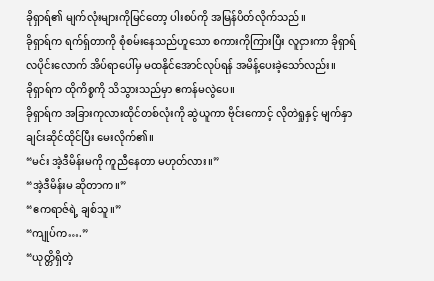ခိုရှာရ်၏ မျက်လုံးများကိုမြင်တော့ ပါးစပ်ကို အမြန်ပိတ်လိုက်သည်။
ခိုရှာရ်က ရက်ရှ်တာကို စုံစမ်းနေသည်ဟူသော စကားကိုကြားပြီး လူငှားကာ ခိုရှာရ် လပိုင်းလောက် အိပ်ရာပေါ်မှ မထနိုင်အောင်လုပ်ရန် အမိန့်ပေးခဲ့သော်လည်း။
ခိုရှာရ်က ထိုကိစ္စကို သိသွားသည်မှာ ဧကန်မလွဲပေ။
ခိုရှာရ်က အခြားကုလားထိုင်တစ်လုံးကို ဆွဲယူကာ ဗိုင်းကောင့် လိုတဲရှုနှင့် မျက်နှာချင်းဆိုင်ထိုင်ပြီး မေးလိုက်၏။
“မင်း အဲ့ဒီမိန်းမကို ကူညီနေတာ မဟုတ်လား။”
“အဲ့ဒီမိန်းမ ဆိုတာက။”
“ဧကရာဇ်ရဲ့ ချစ်သူ။”
“ကျုပ်က….”
“ယုတ္တိရှိတဲ့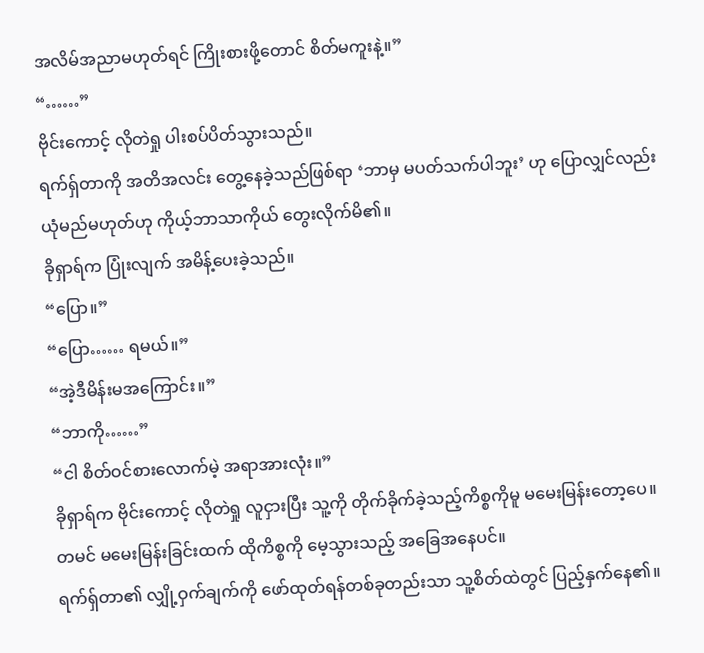အလိမ်အညာမဟုတ်ရင် ကြိုးစားဖို့တောင် စိတ်မကူးနဲ့။”
“……”
ဗိုင်းကောင့် လိုတဲရှု ပါးစပ်ပိတ်သွားသည်။
ရက်ရှ်တာကို အတိအလင်း တွေ့နေခဲ့သည်ဖြစ်ရာ ‘ဘာမှ မပတ်သက်ပါဘူး’ ဟု ပြောလျှင်လည်း ယုံမည်မဟုတ်ဟု ကိုယ့်ဘာသာကိုယ် တွေးလိုက်မိ၏။
ခိုရှာရ်က ပြုံးလျက် အမိန့်ပေးခဲ့သည်။
“ပြော။”
“ပြော…… ရမယ်။”
“အဲ့ဒီမိန်းမအကြောင်း။”
“ဘာကို……”
“ငါ စိတ်ဝင်စားလောက်မဲ့ အရာအားလုံး။”
ခိုရှာရ်က ဗိုင်းကောင့် လိုတဲရှု လူငှားပြီး သူ့ကို တိုက်ခိုက်ခဲ့သည့်ကိစ္စကိုမူ မမေးမြန်းတော့ပေ။
တမင် မမေးမြန်းခြင်းထက် ထိုကိစ္စကို မေ့သွားသည့် အခြေအနေပင်။
ရက်ရှ်တာ၏ လျှို့ဝှက်ချက်ကို ဖော်ထုတ်ရန်တစ်ခုတည်းသာ သူ့စိတ်ထဲတွင် ပြည့်နှက်နေ၏။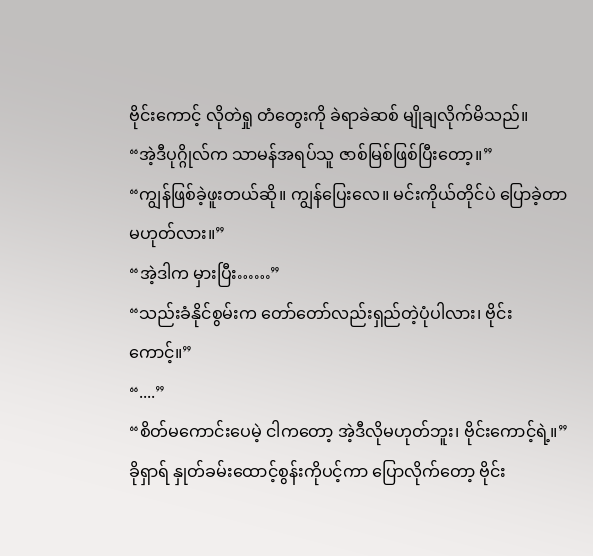ဗိုင်းကောင့် လိုတဲရှု တံတွေးကို ခဲရာခဲဆစ် မျိုချလိုက်မိသည်။
“အဲ့ဒီပုဂ္ဂိုလ်က သာမန်အရပ်သူ ဇာစ်မြစ်ဖြစ်ပြီးတော့။”
“ကျွန်ဖြစ်ခဲ့ဖူးတယ်ဆို။ ကျွန်ပြေးလေ။ မင်းကိုယ်တိုင်ပဲ ပြောခဲ့တာ မဟုတ်လား။”
“အဲ့ဒါက မှားပြီး……”
“သည်းခံနိုင်စွမ်းက တော်တော်လည်းရှည်တဲ့ပုံပါလား၊ ဗိုင်းကောင့်။”
“....”
“စိတ်မကောင်းပေမဲ့ ငါကတော့ အဲ့ဒီလိုမဟုတ်ဘူး၊ ဗိုင်းကောင့်ရဲ့။”
ခိုရှာရ် နှုတ်ခမ်းထောင့်စွန်းကိုပင့်ကာ ပြောလိုက်တော့ ဗိုင်း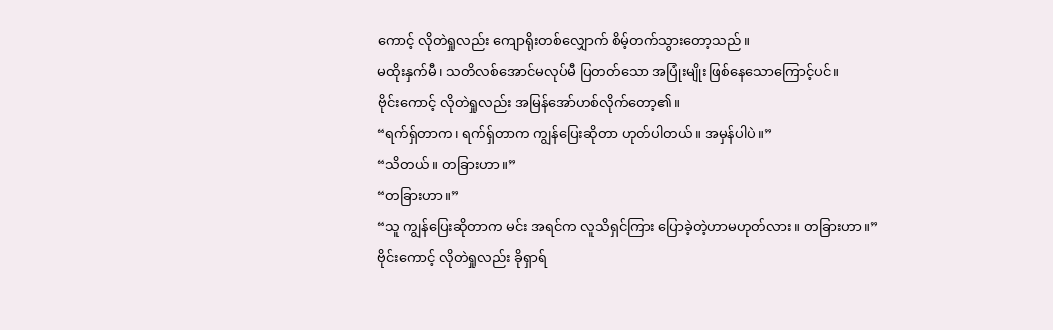ကောင့် လိုတဲရှုလည်း ကျောရိုးတစ်လျှောက် စိမ့်တက်သွားတော့သည်။
မထိုးနှက်မီ၊ သတိလစ်အောင်မလုပ်မီ ပြတတ်သော အပြုံးမျိုး ဖြစ်နေသောကြောင့်ပင်။
ဗိုင်းကောင့် လိုတဲရှုလည်း အမြန်အော်ဟစ်လိုက်တော့၏။
“ရက်ရှ်တာက၊ ရက်ရှ်တာက ကျွန်ပြေးဆိုတာ ဟုတ်ပါတယ်။ အမှန်ပါပဲ။”
“သိတယ်။ တခြားဟာ။”
“တခြားဟာ။”
“သူ ကျွန်ပြေးဆိုတာက မင်း အရင်က လူသိရှင်ကြား ပြောခဲ့တဲ့ဟာမဟုတ်လား။ တခြားဟာ။”
ဗိုင်းကောင့် လိုတဲရှုလည်း ခိုရှာရ်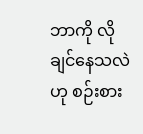ဘာကို လိုချင်နေသလဲဟု စဉ်းစား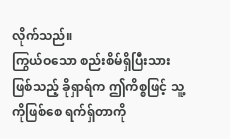လိုက်သည်။
ကြွယ်ဝသော စည်းစိမ်ရှိပြီးသားဖြစ်သည့် ခိုရှာရ်က ဤကိစ္စဖြင့် သူ့ကိုဖြစ်စေ ရက်ရှ်တာကို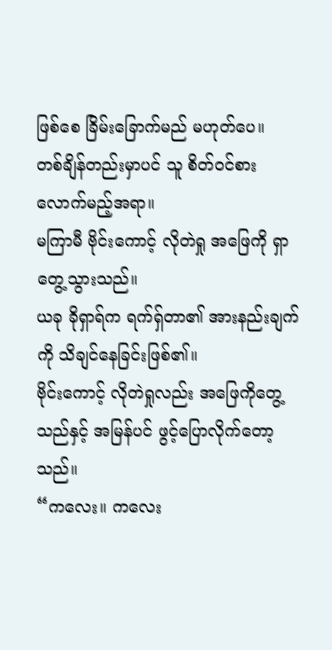ဖြစ်စေ ခြိမ်းခြောက်မည် မဟုတ်ပေ။
တစ်ချိန်တည်းမှာပင် သူ စိတ်ဝင်စားလောက်မည့်အရာ။
မကြာမီ ဗိုင်းကောင့် လိုတဲရှု အဖြေကို ရှာတွေ့သွားသည်။
ယခု ခိုရှာရ်က ရက်ရှ်တာ၏ အားနည်းချက်ကို သိချင်နေခြင်းဖြစ်၏။
ဗိုင်းကောင့် လိုတဲရှုလည်း အဖြေကိုတွေ့သည်နှင့် အမြန်ပင် ဖွင့်ပြောလိုက်တော့သည်။
“ကလေး။ ကလေး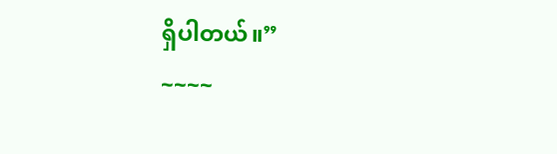ရှိပါတယ်။”
~~~~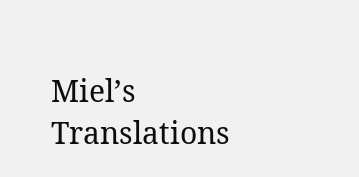Miel’s Translations